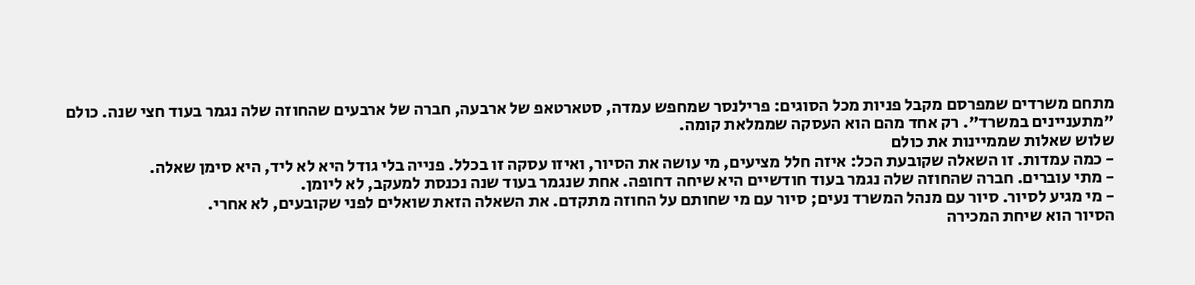מתחם משרדים שמפרסם מקבל פניות מכל הסוגים: פרילנסר שמחפש עמדה, סטארטאפ של ארבעה, חברה של ארבעים שהחוזה שלה נגמר בעוד חצי שנה. כולם "מתעניינים במשרד". רק אחד מהם הוא העסקה שממלאת קומה.
שלוש שאלות שממיינות את כולם
- כמה עמדות. זו השאלה שקובעת הכל: איזה חלל מציעים, מי עושה את הסיור, ואיזו עסקה זו בכלל. פנייה בלי גודל היא לא ליד, היא סימן שאלה.
- מתי עוברים. חברה שהחוזה שלה נגמר בעוד חודשיים היא שיחה דחופה. אחת שנגמר בעוד שנה נכנסת למעקב, לא ליומן.
- מי מגיע לסיור. סיור עם מנהל המשרד נעים; סיור עם מי שחותם על החוזה מתקדם. את השאלה הזאת שואלים לפני שקובעים, לא אחרי.
הסיור הוא שיחת המכירה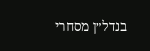בנדל״ן מסחרי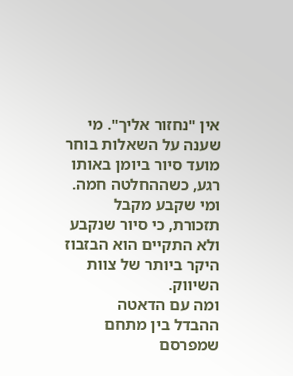אין "נחזור אליך". מי שענה על השאלות בוחר מועד סיור ביומן באותו רגע, כשההחלטה חמה. ומי שקבע מקבל תזכורת, כי סיור שנקבע ולא התקיים הוא הבזבוז היקר ביותר של צוות השיווק.
ומה עם הדאטה
ההבדל בין מתחם שמפרסם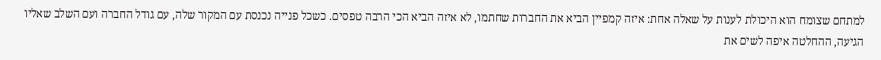למתחם שצומח הוא היכולת לענות על שאלה אחת: איזה קמפיין הביא את החברות שחתמו, לא איזה הביא הכי הרבה טפסים. כשכל פנייה נכנסת עם המקור שלה, עם גודל החברה ועם השלב שאליו הגיעה, ההחלטה איפה לשים את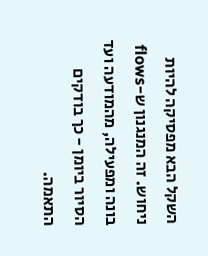השקל הבא מפסיקה להיות ניחוש. זה המנגנון ש-flows בונה ומפעילה, מהמודעה ועד הסיור ביומן - כך בודקים התאמה.